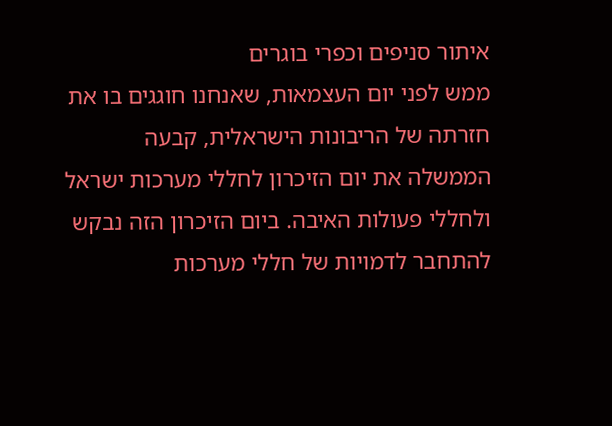איתור סניפים וכפרי בוגרים
ממש לפני יום העצמאות, שאנחנו חוגגים בו את חזרתה של הריבונות הישראלית, קבעה הממשלה את יום הזיכרון לחללי מערכות ישראל ולחללי פעולות האיבה. ביום הזיכרון הזה נבקש להתחבר לדמויות של חללי מערכות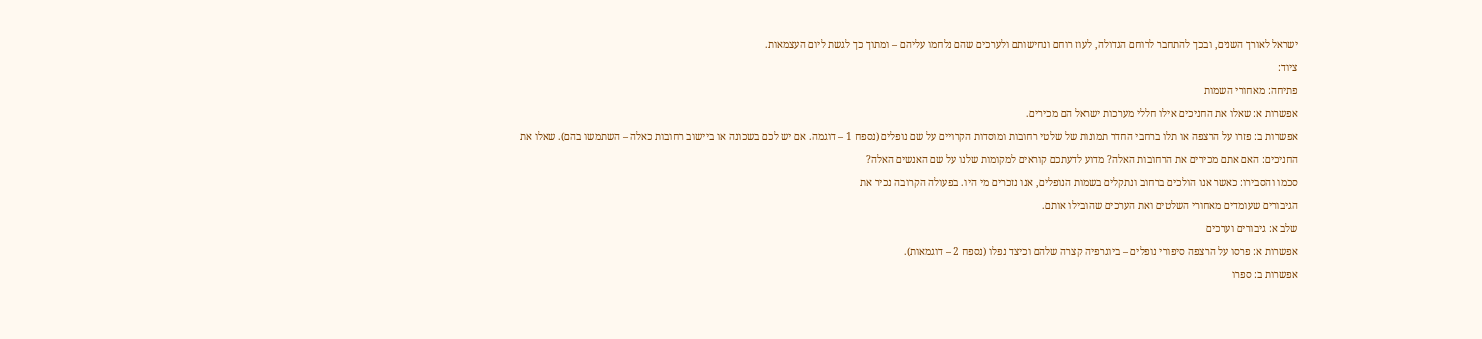ישראל לאורך השנים, ובכך להתחבר לרוחם הגדולה, לעוז רוחם ונחישותם ולערכים שהם נלחמו עליהם – ומתוך כך לגשת ליום העצמאות.
ציוד:
פתיחה: מאחורי השמות
אפשרות א: שאלו את החניכים אילו חללי מערכות ישראל הם מכירים.
אפשרות ב: פזרו על הרצפה או תלו ברחבי החדר תמונות של שלטי רחובות ומוסדות הקרויים על שם נופלים (נספח 1 – דוגמה. אם יש לכם בשכונה או ביישוב רחובות כאלה – השתמשו בהם). שאלו את החניכים: האם אתם מכירים את הרחובות האלה? מדוע לדעתכם קוראים למקומות שלנו על שם האנשים האלה?
סכמו והסבירו: כאשר אנו הולכים ברחוב ונתקלים בשמות הנופלים, אנו נזכרים מי היו. בפעולה הקרובה נכיר את
הגיבורים שעומדים מאחורי השלטים ואת הערכים שהובילו אותם.
שלב א: גיבורים וערכים
אפשרות א: פרסו על הרצפה סיפורי נופלים – ביוגרפיה קצרה שלהם וכיצד נפלו (נספח 2 – דוגמאות).
אפשרות ב: ספרו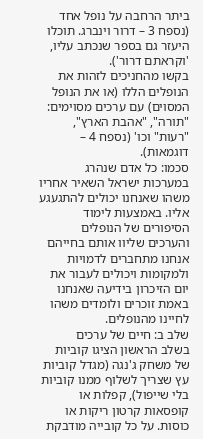ביתר הרחבה על נופל אחד (נספח 3 – דרור וינברג. תוכלו היעזר גם בספר שנכתב עליו, 'וקראתם דרור').
בקשו מהחניכים לזהות את הנופלים הללו (או את הנופל המסוים) עם ערכים מסוימים: "תורה", "אהבת הארץ", "רעות" וכו' (נספח 4 – דוגמאות).
סכמו: כל אדם שנהרג במערכות ישראל השאיר אחריו משהו שאנחנו יכולים להתגעגע אליו. באמצעות לימוד הסיפורים של הנופלים והערכים שליוו אותם בחייהם אנחנו מתחברים לדמויות ולמקומות ויכולים לעבור את יום הזיכרון בידיעה שאנחנו באמת זוכרים ולומדים משהו לחיינו מהנופלים.
שלב ב: חיים של ערכים
בשלב הראשון הציגו קוביות של משחק ג'נגה (מגדל קוביות עץ שצריך לשלוף ממנו קוביות בלי שייפול), קפלות או קופסאות קרטון ריקות או כוסות. על כל קובייה מודבקת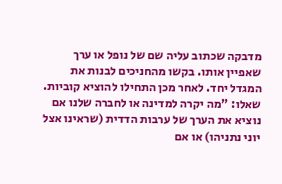מדבקה שכתוב עליה שם של נופל או ערך שאפיין אותו. בקשו מהחניכים לבנות את המגדל יחד. לאחר מכן התחילו להוציא קוביות.
שאלו: "מה יקרה למדינה או לחברה שלנו אם נוציא את הערך של ערבות הדדית (שראינו אצל יוני נתניהו) או אם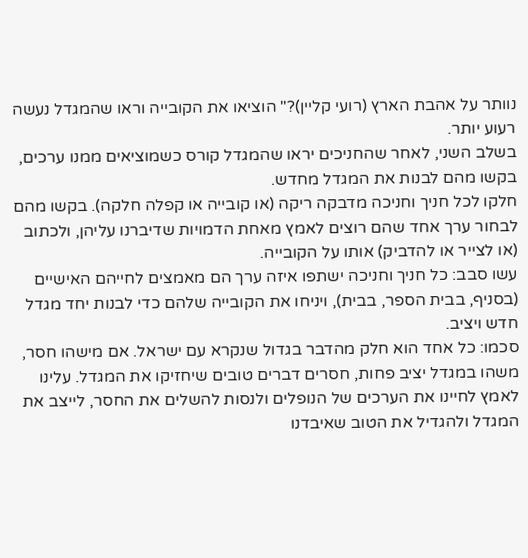נוותר על אהבת הארץ (רועי קליין)?" הוציאו את הקובייה וראו שהמגדל נעשה רעוע יותר.
בשלב השני, לאחר שהחניכים יראו שהמגדל קורס כשמוציאים ממנו ערכים, בקשו מהם לבנות את המגדל מחדש.
חלקו לכל חניך וחניכה מדבקה ריקה (או קובייה או קפלה חלקה). בקשו מהם לבחור ערך אחד שהם רוצים לאמץ מאחת הדמויות שדיברנו עליהן, ולכתוב (או לצייר או להדביק) אותו על הקובייה.
עשו סבב: כל חניך וחניכה ישתפו איזה ערך הם מאמצים לחייהם האישיים (בסניף, בבית הספר, בבית), ויניחו את הקובייה שלהם כדי לבנות יחד מגדל חדש ויציב.
סכמו: כל אחד הוא חלק מהדבר בגדול שנקרא עם ישראל. אם מישהו חסר, משהו במגדל יציב פחות, חסרים דברים טובים שיחזיקו את המגדל. עלינו לאמץ לחיינו את הערכים של הנופלים ולנסות להשלים את החסר, לייצב את המגדל ולהגדיל את הטוב שאיבדנו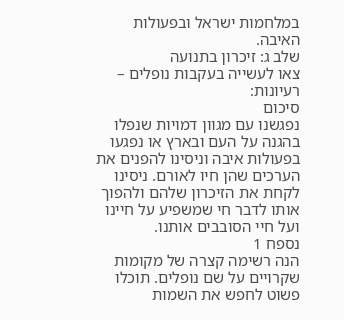במלחמות ישראל ובפעולות האיבה.
שלב ג: זיכרון בתנועה
צאו לעשייה בעקבות נופלים – רעיונות:
סיכום
נפגשנו עם מגוון דמויות שנפלו בהגנה על העם ובארץ או נפגעו בפעולות איבה וניסינו להפנים את הערכים שהן חיו לאורם. ניסינו לקחת את הזיכרון שלהם ולהפוך אותו לדבר חי שמשפיע על חיינו ועל חיי הסובבים אותנו.
נספח 1
הנה רשימה קצרה של מקומות שקרויים על שם נופלים. תוכלו פשוט לחפש את השמות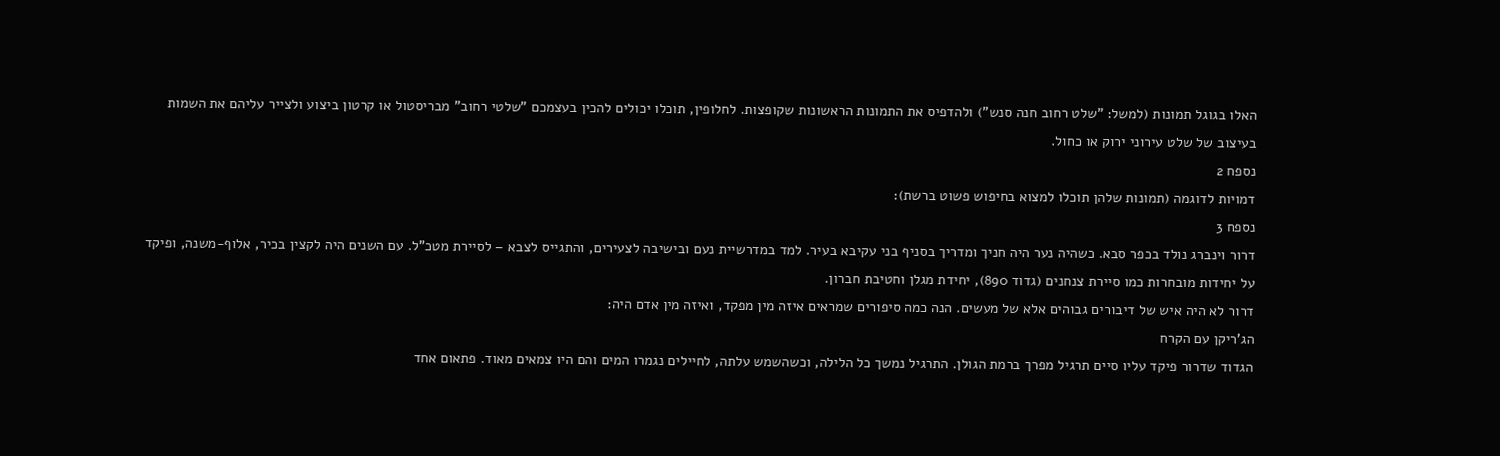האלו בגוגל תמונות (למשל: "שלט רחוב חנה סנש") ולהדפיס את התמונות הראשונות שקופצות. לחלופין, תוכלו יכולים להכין בעצמכם "שלטי רחוב" מבריסטול או קרטון ביצוע ולצייר עליהם את השמות בעיצוב של שלט עירוני ירוק או כחול.
נספח 2
דמויות לדוגמה (תמונות שלהן תוכלו למצוא בחיפוש פשוט ברשת):
נספח 3
דרור וינברג נולד בכפר סבא. כשהיה נער היה חניך ומדריך בסניף בני עקיבא בעיר. למד במדרשיית נעם ובישיבה לצעירים, והתגייס לצבא – לסיירת מטכ"ל. עם השנים היה לקצין בכיר, אלוף-משנה, ופיקד על יחידות מובחרות כמו סיירת צנחנים (גדוד 890), יחידת מגלן וחטיבת חברון.
דרור לא היה איש של דיבורים גבוהים אלא של מעשים. הנה כמה סיפורים שמראים איזה מין מפקד, ואיזה מין אדם היה:
הג'ריקן עם הקרח
הגדוד שדרור פיקד עליו סיים תרגיל מפרך ברמת הגולן. התרגיל נמשך כל הלילה, וכשהשמש עלתה, לחיילים נגמרו המים והם היו צמאים מאוד. פתאום אחד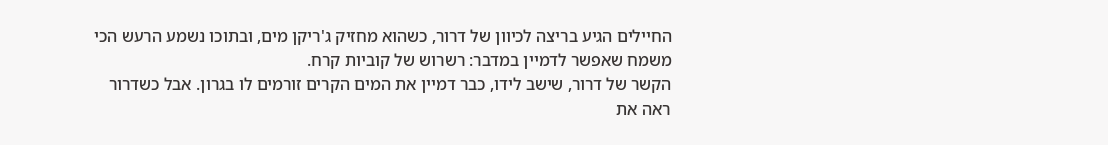החיילים הגיע בריצה לכיוון של דרור, כשהוא מחזיק ג'ריקן מים, ובתוכו נשמע הרעש הכי משמח שאפשר לדמיין במדבר: רשרוש של קוביות קרח.
הקשר של דרור, שישב לידו, כבר דמיין את המים הקרים זורמים לו בגרון. אבל כשדרור ראה את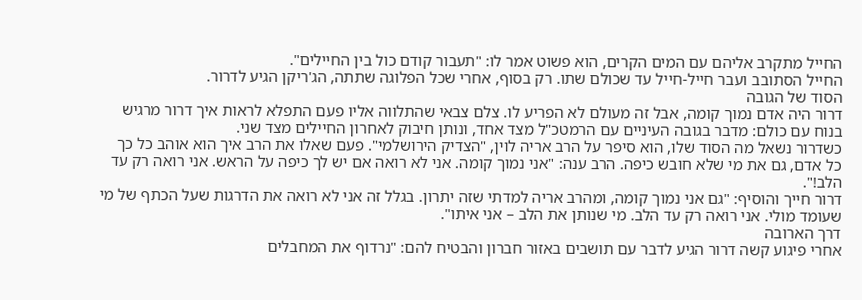החייל מתקרב אליהם עם המים הקרים, הוא פשוט אמר לו: "תעבור קודם כול בין החיילים".
החייל הסתובב ועבר חייל-חייל עד שכולם שתו. רק בסוף, אחרי שכל הפלוגה שתתה, הג'ריקן הגיע לדרור.
הסוד של הגובה
דרור היה אדם נמוך קומה, אבל זה מעולם לא הפריע לו. צלם צבאי שהתלווה אליו פעם התפלא לראות איך דרור מרגיש בנוח עם כולם: מדבר בגובה העיניים עם הרמטכ"ל מצד אחד, ונותן חיבוק לאחרון החיילים מצד שני.
כשדרור נשאל מה הסוד שלו, הוא סיפר על הרב אריה לוין, "הצדיק הירושלמי". פעם שאלו את הרב איך הוא אוהב כל כך כל אדם, גם את מי שלא חובש כיפה. הרב ענה: "אני נמוך קומה. אני לא רואה אם יש לך כיפה על הראש. אני רואה רק עד הלב!".
דרור חייך והוסיף: "גם אני נמוך קומה, ומהרב אריה למדתי שזה יתרון. בגלל זה אני לא רואה את הדרגות שעל הכתף של מי שעומד מולי. אני רואה רק עד הלב. מי שנותן את הלב – אני איתו".
דרך הארובה
אחרי פיגוע קשה דרור הגיע לדבר עם תושבים באזור חברון והבטיח להם: "נרדוף את המחבלים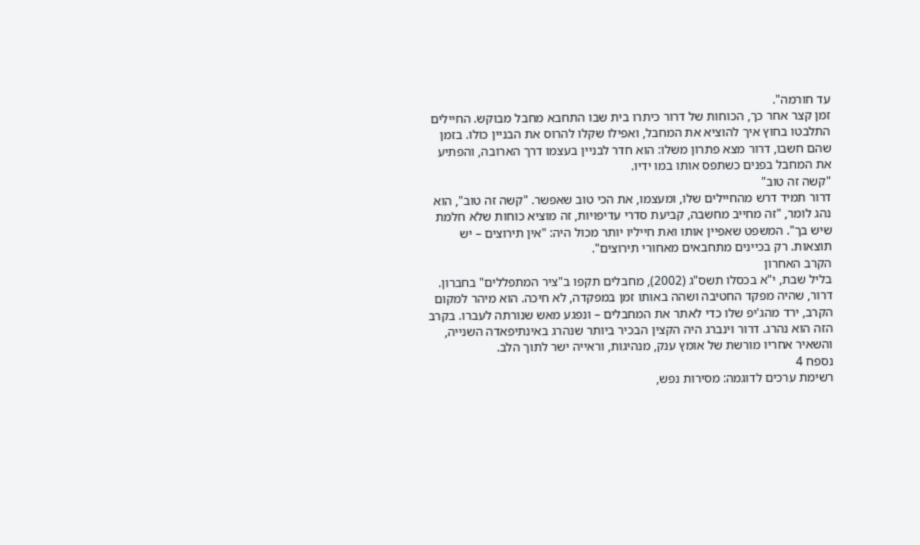עד חורמה".
זמן קצר אחר כך, הכוחות של דרור כיתרו בית שבו התחבא מחבל מבוקש. החיילים התלבטו בחוץ איך להוציא את המחבל, ואפילו שקלו להרוס את הבניין כולו. בזמן שהם חשבו, דרור מצא פתרון משלו: הוא חדר לבניין בעצמו דרך הארובה, והפתיע את המחבל בפנים כשתפס אותו במו ידיו.
"קשה זה טוב"
דרור תמיד דרש מהחיילים שלו, ומעצמו, את הכי טוב שאפשר. "קשה זה טוב", הוא נהג לומר, "זה מחייב מחשבה, קביעת סדרי עדיפויות, זה מוציא כוחות שלא חלמת שיש בך". המשפט שאפיין אותו ואת חייליו יותר מכול היה: "אין תירוצים – יש תוצאות. רק בכיינים מתחבאים מאחורי תירוצים".
הקרב האחרון
בליל שבת, י"א בכסלו תשס"ג (2002), מחבלים תקפו ב"ציר המתפללים" בחברון. דרור, שהיה מפקד החטיבה ושהה באותו זמן במפקדה, לא חיכה. הוא מיהר למקום הקרב, ירד מהג'יפ שלו כדי לאתר את המחבלים – ונפגע מאש שנורתה לעברו. בקרב הזה הוא נהרג. דרור וינברג היה הקצין הבכיר ביותר שנהרג באינתיפאדה השנייה, והשאיר אחריו מורשת של אומץ ענק, מנהיגות, וראייה ישר לתוך הלב.
נספח 4
רשימת ערכים לדוגמה: מסירות נפש,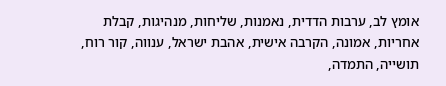אומץ לב, ערבות הדדית, נאמנות, שליחות, מנהיגות, קבלת אחריות, אמונה, הקרבה אישית, אהבת ישראל, ענווה, קור רוח, תושייה, התמדה,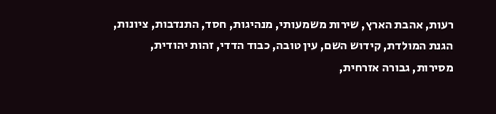רעות, אהבת הארץ, שירות משמעותי, מנהיגות, חסד, התנדבות, ציונות, הגנת המולדת, קידוש השם, עין טובה, כבוד הדדי, זהות יהודית, מסירות, גבורה אזרחית,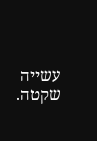עשייה שקטה.